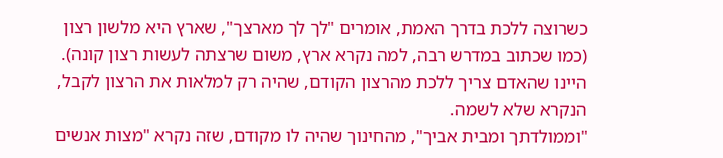כשרוצה ללכת בדרך האמת, אומרים "לך לך מארצך", שארץ היא מלשון רצון (כמו שכתוב במדרש רבה, למה נקרא ארץ, משום שרצתה לעשות רצון קונה). היינו שהאדם צריך ללכת מהרצון הקודם, שהיה רק למלאות את הרצון לקבל, הנקרא שלא לשמה.
"וממולדתך ומבית אביך", מהחינוך שהיה לו מקודם, שזה נקרא "מצות אנשים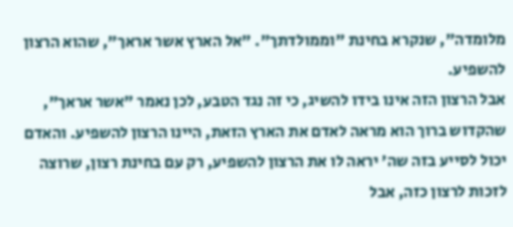מלומדה", שנקרא בחינת "וממולדתך". "אל הארץ אשר אראך", שהוא הרצון להשפיע.
אבל הרצון הזה אינו בידו להשיג, כי זה נגד הטבע, לכן נאמר "אשר אראך", שהקדוש ברוך הוא מראה לאדם את הארץ הזאת, היינו הרצון להשפיע. והאדם יכול לסייע בזה שה' יראה לו את הרצון להשפיע, רק עם בחינת רצון, שרוצה לזכות לרצון כזה, אבל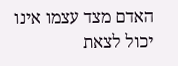האדם מצד עצמו אינו יכול לצאת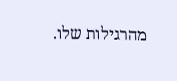מהרגילות שלו.